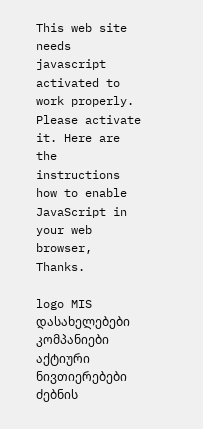This web site needs javascript activated to work properly. Please activate it. Here are the instructions how to enable JavaScript in your web browser, Thanks.

logo MIS
დასახელებები
კომპანიები
აქტიური ნივთიერებები
ძებნის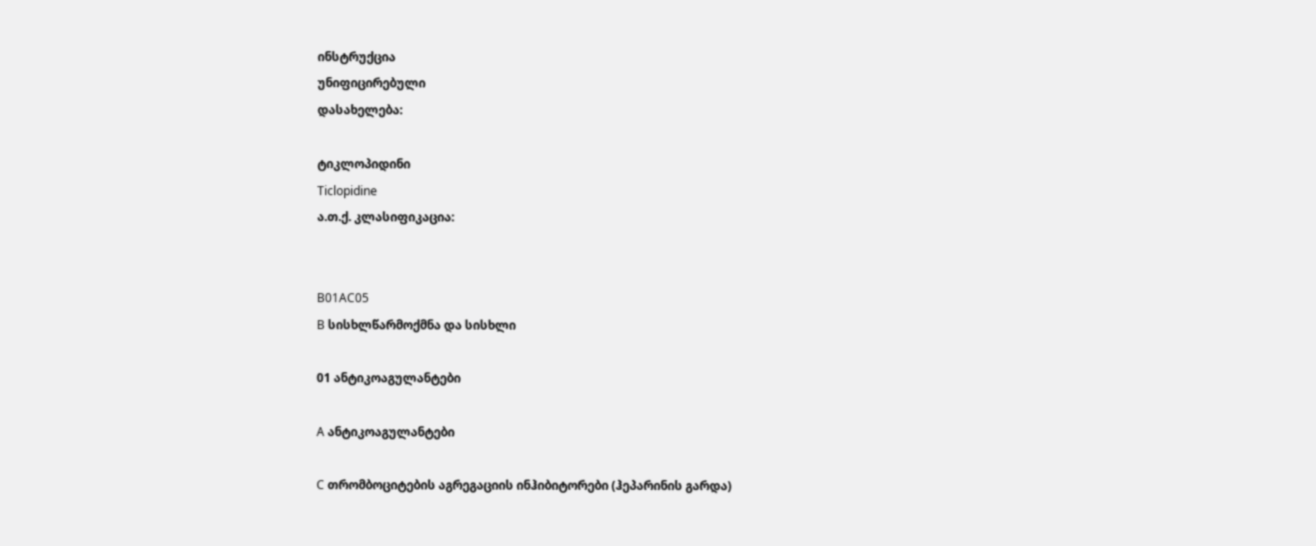ინსტრუქცია
უნიფიცირებული
დასახელება:

ტიკლოპიდინი
Ticlopidine
ა.თ.ქ. კლასიფიკაცია:


B01AC05
B სისხლწარმოქმნა და სისხლი

01 ანტიკოაგულანტები

A ანტიკოაგულანტები

C თრომბოციტების აგრეგაციის ინჰიბიტორები (ჰეპარინის გარდა)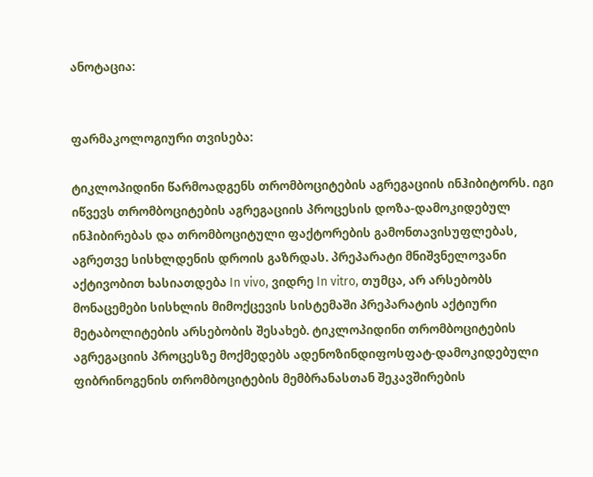ანოტაცია:


ფარმაკოლოგიური თვისება:

ტიკლოპიდინი წარმოადგენს თრომბოციტების აგრეგაციის ინჰიბიტორს. იგი იწვევს თრომბოციტების აგრეგაციის პროცესის დოზა-დამოკიდებულ ინჰიბირებას და თრომბოციტული ფაქტორების გამონთავისუფლებას, აგრეთვე სისხლდენის დროის გაზრდას. პრეპარატი მნიშვნელოვანი აქტივობით ხასიათდება In vivo, ვიდრე In vitro, თუმცა, არ არსებობს მონაცემები სისხლის მიმოქცევის სისტემაში პრეპარატის აქტიური მეტაბოლიტების არსებობის შესახებ. ტიკლოპიდინი თრომბოციტების აგრეგაციის პროცესზე მოქმედებს ადენოზინდიფოსფატ-დამოკიდებული ფიბრინოგენის თრომბოციტების მემბრანასთან შეკავშირების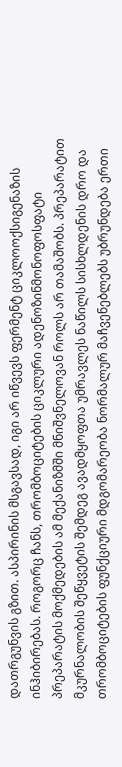დათრგუნვის გზით. ასპირინის მსგავსად, იგი არ იწვევს ფერმენტ ციკლოოქსიგენაზის ინჰიბირებას. როგორც ჩანს, თრომბოციტების ციკლური ადენოზინმონოფოსფატი პრეპარატის მოქმედების ამ მექანიზმში მნიშვნელოვან როლს არ თამაშობს. პრეპარატით მკურნალობის შეწყვეტის შემდეგ ავადმყოფთა უმრავლეს ნაწილს სისხლდენის დრო და თრომბოციტების ფუნქციური მდგომარეობა ნორმალურ მაჩვენებლებს უბრუნდება ერთი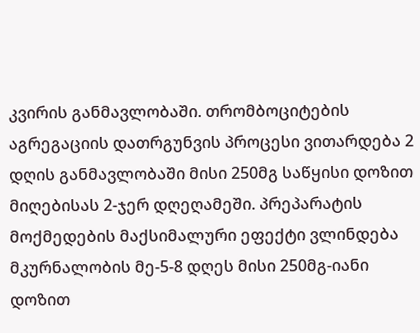კვირის განმავლობაში. თრომბოციტების აგრეგაციის დათრგუნვის პროცესი ვითარდება 2 დღის განმავლობაში მისი 250მგ საწყისი დოზით მიღებისას 2-ჯერ დღეღამეში. პრეპარატის მოქმედების მაქსიმალური ეფექტი ვლინდება მკურნალობის მე-5-8 დღეს მისი 250მგ-იანი დოზით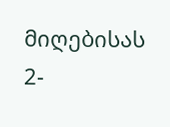მიღებისას 2-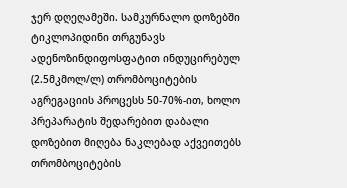ჯერ დღეღამეში. სამკურნალო დოზებში ტიკლოპიდინი თრგუნავს ადენოზინდიფოსფატით ინდუცირებულ (2.5მკმოლ/ლ) თრომბოციტების აგრეგაციის პროცესს 50-70%-ით, ხოლო პრეპარატის შედარებით დაბალი დოზებით მიღება ნაკლებად აქვეითებს თრომბოციტების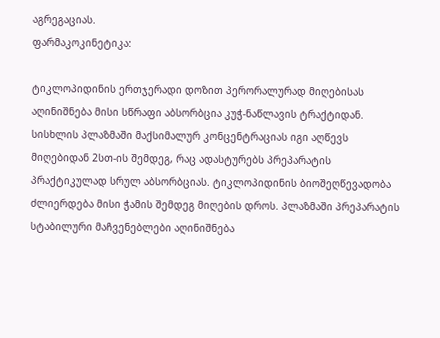აგრეგაციას.
ფარმაკოკინეტიკა:

ტიკლოპიდინის ერთჯერადი დოზით პერორალურად მიღებისას აღინიშნება მისი სწრაფი აბსორბცია კუჭ-ნაწლავის ტრაქტიდან. სისხლის პლაზმაში მაქსიმალურ კონცენტრაციას იგი აღწევს მიღებიდან 2სთ-ის შემდეგ, რაც ადასტურებს პრეპარატის პრაქტიკულად სრულ აბსორბციას. ტიკლოპიდინის ბიოშეღწევადობა ძლიერდება მისი ჭამის შემდეგ მიღების დროს. პლაზმაში პრეპარატის სტაბილური მაჩვენებლები აღინიშნება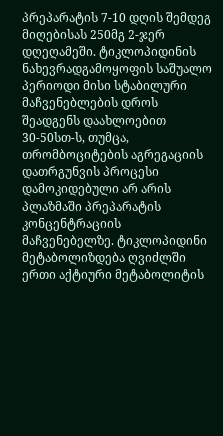პრეპარატის 7-10 დღის შემდეგ მიღებისას 250მგ 2-ჯერ დღეღამეში. ტიკლოპიდინის ნახევრადგამოყოფის საშუალო პერიოდი მისი სტაბილური მაჩვენებლების დროს შეადგენს დაახლოებით 30-50სთ-ს, თუმცა, თრომბოციტების აგრეგაციის დათრგუნვის პროცესი დამოკიდებული არ არის პლაზმაში პრეპარატის კონცენტრაციის მაჩვენებელზე. ტიკლოპიდინი მეტაბოლიზდება ღვიძლში ერთი აქტიური მეტაბოლიტის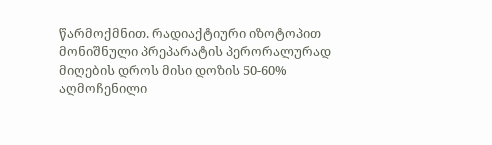წარმოქმნით. რადიაქტიური იზოტოპით მონიშნული პრეპარატის პერორალურად მიღების დროს მისი დოზის 50-60% აღმოჩენილი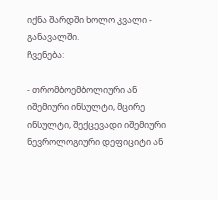იქნა შარდში ხოლო კვალი - განავალში.
ჩვენება:

- თრომბოემბოლიური ან იშემიური ინსულტი, მცირე ინსულტი, შექცევადი იშემიური ნევროლოგიური დეფიციტი ან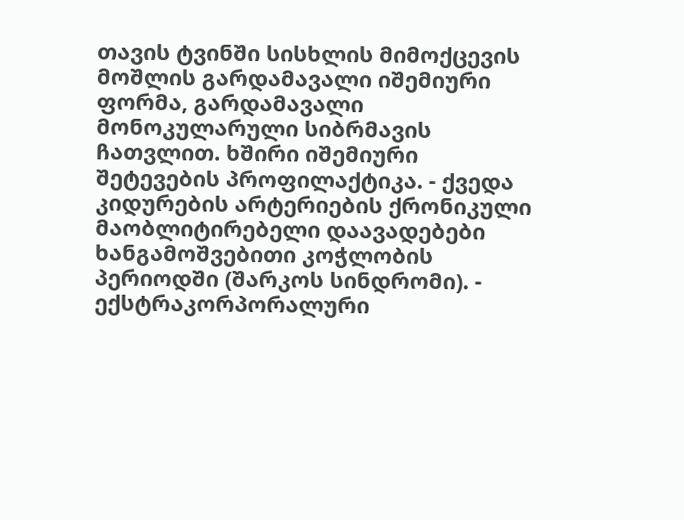თავის ტვინში სისხლის მიმოქცევის მოშლის გარდამავალი იშემიური ფორმა, გარდამავალი მონოკულარული სიბრმავის ჩათვლით. ხშირი იშემიური შეტევების პროფილაქტიკა. - ქვედა კიდურების არტერიების ქრონიკული მაობლიტირებელი დაავადებები ხანგამოშვებითი კოჭლობის პერიოდში (შარკოს სინდრომი). - ექსტრაკორპორალური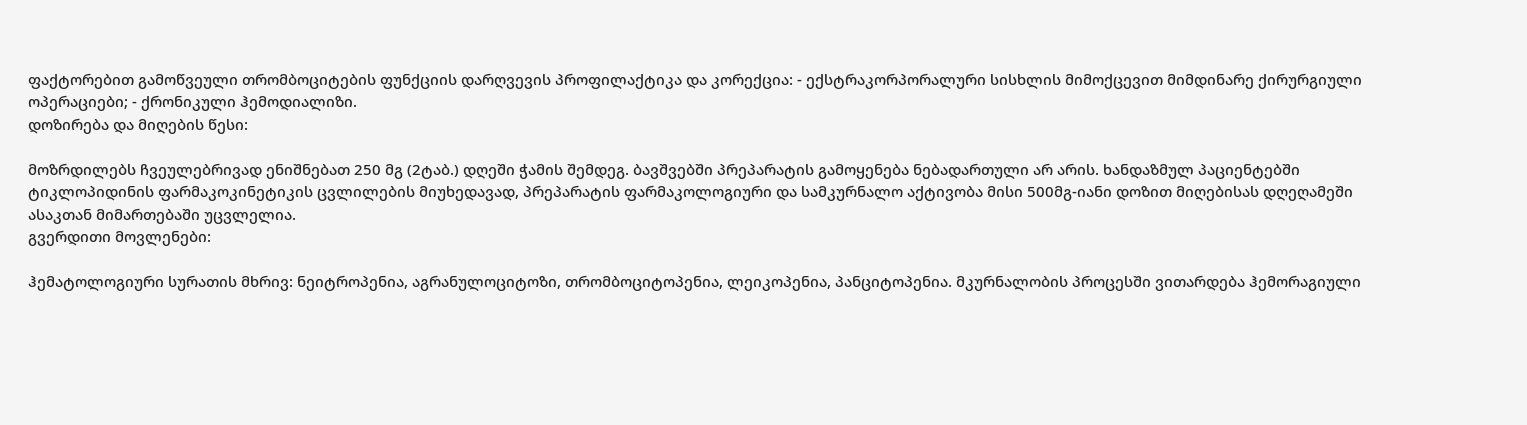ფაქტორებით გამოწვეული თრომბოციტების ფუნქციის დარღვევის პროფილაქტიკა და კორექცია: - ექსტრაკორპორალური სისხლის მიმოქცევით მიმდინარე ქირურგიული ოპერაციები; - ქრონიკული ჰემოდიალიზი.
დოზირება და მიღების წესი:

მოზრდილებს ჩვეულებრივად ენიშნებათ 250 მგ (2ტაბ.) დღეში ჭამის შემდეგ. ბავშვებში პრეპარატის გამოყენება ნებადართული არ არის. ხანდაზმულ პაციენტებში ტიკლოპიდინის ფარმაკოკინეტიკის ცვლილების მიუხედავად, პრეპარატის ფარმაკოლოგიური და სამკურნალო აქტივობა მისი 500მგ-იანი დოზით მიღებისას დღეღამეში ასაკთან მიმართებაში უცვლელია.
გვერდითი მოვლენები:

ჰემატოლოგიური სურათის მხრივ: ნეიტროპენია, აგრანულოციტოზი, თრომბოციტოპენია, ლეიკოპენია, პანციტოპენია. მკურნალობის პროცესში ვითარდება ჰემორაგიული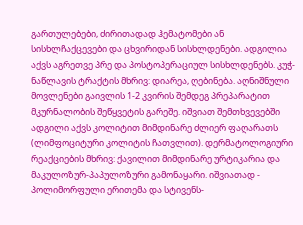გართულებები, ძირითადად ჰემატომები ან სისხლჩაქცევები და ცხვირიდან სისხლდენები. ადგილია აქვს აგრეთვე პრე და პოსტოპერაციულ სისხლდენებს. კუჭ-ნაწლავის ტრაქტის მხრივ: დიარეა, ღებინება. აღნიშნული მოვლენები გაივლის 1-2 კვირის შემდეგ პრეპარატით მკურნალობის შეწყვეტის გარეშე. იშვიათ შემთხვევებში ადგილი აქვს კოლიტით მიმდინარე ძლიერ ფაღარათს (ლიმფოციტური კოლიტის ჩათვლით). დერმატოლოგიური რეაქციების მხრივ: ქავილით მიმდინარე ურტიკარია და მაკულოზურ-პაპულოზური გამონაყარი. იშვიათად - პოლიმორფული ერითემა და სტივენს-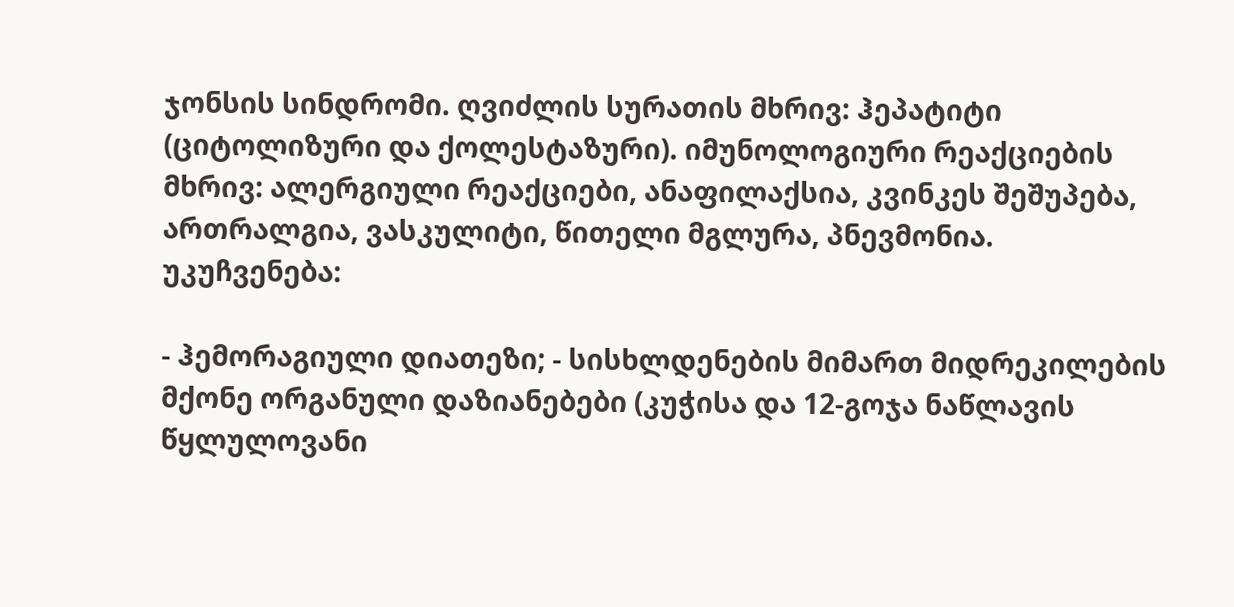ჯონსის სინდრომი. ღვიძლის სურათის მხრივ: ჰეპატიტი (ციტოლიზური და ქოლესტაზური). იმუნოლოგიური რეაქციების მხრივ: ალერგიული რეაქციები, ანაფილაქსია, კვინკეს შეშუპება, ართრალგია, ვასკულიტი, წითელი მგლურა, პნევმონია.
უკუჩვენება:

- ჰემორაგიული დიათეზი; - სისხლდენების მიმართ მიდრეკილების მქონე ორგანული დაზიანებები (კუჭისა და 12-გოჯა ნაწლავის წყლულოვანი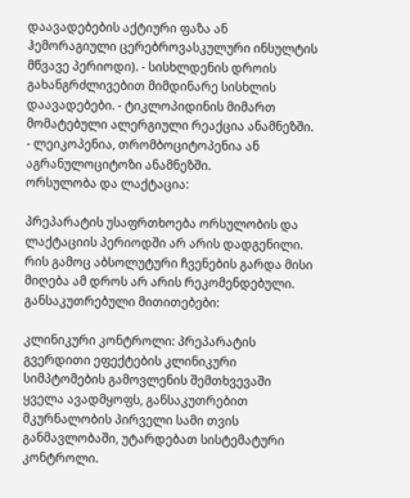დაავადებების აქტიური ფაზა ან ჰემორაგიული ცერებროვასკულური ინსულტის მწვავე პერიოდი). - სისხლდენის დროის გახანგრძლივებით მიმდინარე სისხლის დაავადებები. - ტიკლოპიდინის მიმართ მომატებული ალერგიული რეაქცია ანამნეზში. - ლეიკოპენია, თრომბოციტოპენია ან აგრანულოციტოზი ანამნეზში.
ორსულობა და ლაქტაცია:

პრეპარატის უსაფრთხოება ორსულობის და ლაქტაციის პერიოდში არ არის დადგენილი. რის გამოც აბსოლუტური ჩვენების გარდა მისი მიღება ამ დროს არ არის რეკომენდებული.
განსაკუთრებული მითითებები:

კლინიკური კონტროლი: პრეპარატის გვერდითი ეფექტების კლინიკური სიმპტომების გამოვლენის შემთხვევაში ყველა ავადმყოფს, განსაკუთრებით მკურნალობის პირველი სამი თვის განმავლობაში, უტარდებათ სისტემატური კონტროლი.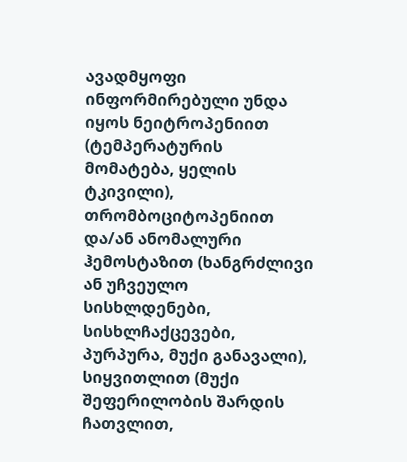ავადმყოფი ინფორმირებული უნდა იყოს ნეიტროპენიით (ტემპერატურის მომატება, ყელის ტკივილი), თრომბოციტოპენიით და/ან ანომალური ჰემოსტაზით (ხანგრძლივი ან უჩვეულო სისხლდენები, სისხლჩაქცევები, პურპურა, მუქი განავალი), სიყვითლით (მუქი შეფერილობის შარდის ჩათვლით,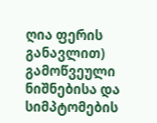ღია ფერის განავლით) გამოწვეული ნიშნებისა და სიმპტომების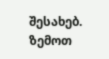შესახებ. ზემოთ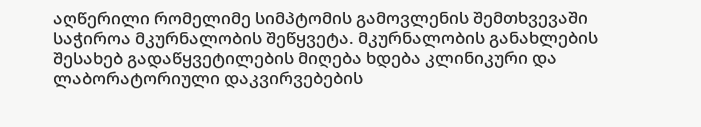აღწერილი რომელიმე სიმპტომის გამოვლენის შემთხვევაში საჭიროა მკურნალობის შეწყვეტა. მკურნალობის განახლების შესახებ გადაწყვეტილების მიღება ხდება კლინიკური და ლაბორატორიული დაკვირვებების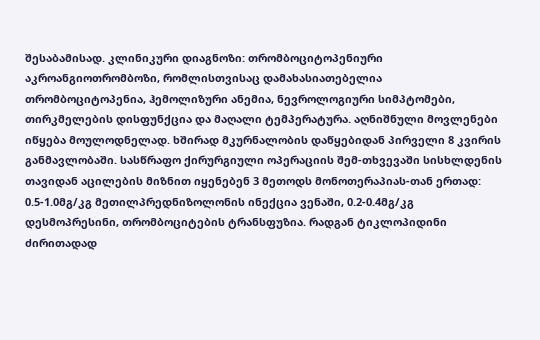შესაბამისად. კლინიკური დიაგნოზი: თრომბოციტოპენიური აკროანგიოთრომბოზი, რომლისთვისაც დამახასიათებელია თრომბოციტოპენია, ჰემოლიზური ანემია, ნევროლოგიური სიმპტომები, თირკმელების დისფუნქცია და მაღალი ტემპერატურა. აღნიშნული მოვლენები იწყება მოულოდნელად. ხშირად მკურნალობის დაწყებიდან პირველი 8 კვირის განმავლობაში. სასწრაფო ქირურგიული ოპერაციის შემ-თხვევაში სისხლდენის თავიდან აცილების მიზნით იყენებენ 3 მეთოდს მონოთერაპიას-თან ერთად: 0.5-1.0მგ/კგ მეთილპრედნიზოლონის ინექცია ვენაში, 0.2-0.4მგ/კგ დესმოპრესინი, თრომბოციტების ტრანსფუზია. რადგან ტიკლოპიდინი ძირითადად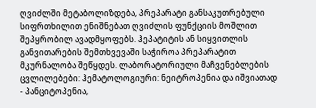ღვიძლში მეტაბოლიზდება, პრეპარატი განსაკუთრებული სიფრთხილით ენიშნებათ ღვიძლის ფუნქციის მოშლით შეპყრობილ ავადმყოფებს. ჰეპატიტის ან სიყვითლის განვითარების შემთხვევაში საჭიროა პრეპარატით მკურნალობა შეწყდეს. ლაბორატორიული მაჩვენებლების ცვლილებები: ჰემატოლოგიური: ნეიტროპენია და იშვიათად - პანციტოპენია,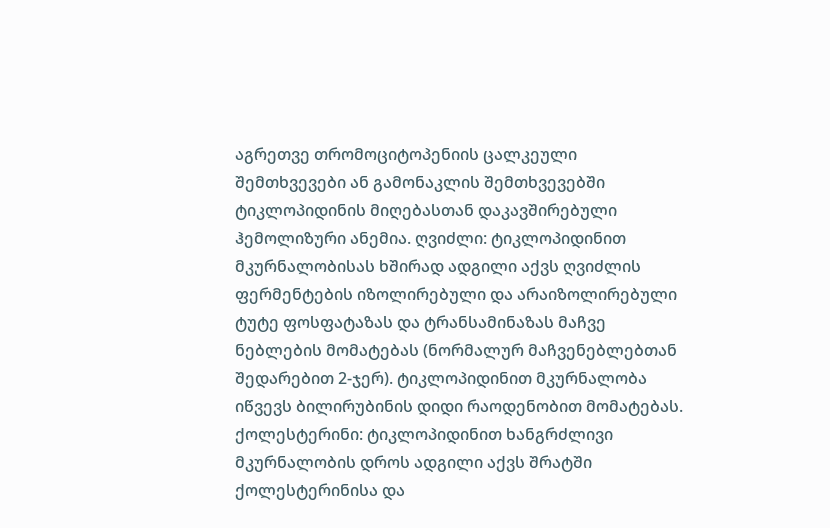აგრეთვე თრომოციტოპენიის ცალკეული შემთხვევები ან გამონაკლის შემთხვევებში ტიკლოპიდინის მიღებასთან დაკავშირებული ჰემოლიზური ანემია. ღვიძლი: ტიკლოპიდინით მკურნალობისას ხშირად ადგილი აქვს ღვიძლის ფერმენტების იზოლირებული და არაიზოლირებული ტუტე ფოსფატაზას და ტრანსამინაზას მაჩვე ნებლების მომატებას (ნორმალურ მაჩვენებლებთან შედარებით 2-ჯერ). ტიკლოპიდინით მკურნალობა იწვევს ბილირუბინის დიდი რაოდენობით მომატებას. ქოლესტერინი: ტიკლოპიდინით ხანგრძლივი მკურნალობის დროს ადგილი აქვს შრატში ქოლესტერინისა და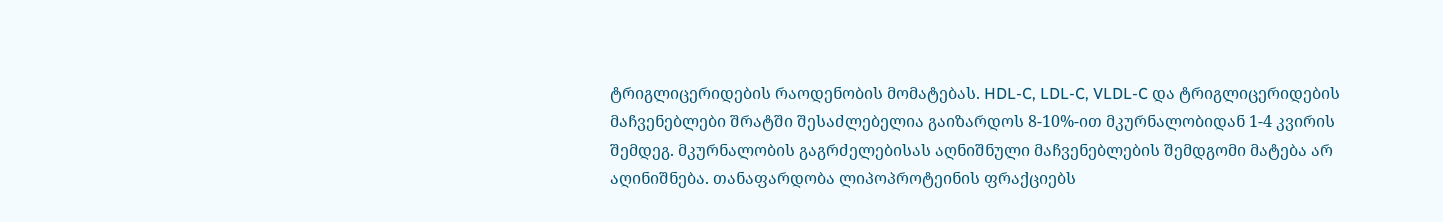ტრიგლიცერიდების რაოდენობის მომატებას. HDL-C, LDL-C, VLDL-C და ტრიგლიცერიდების მაჩვენებლები შრატში შესაძლებელია გაიზარდოს 8-10%-ით მკურნალობიდან 1-4 კვირის შემდეგ. მკურნალობის გაგრძელებისას აღნიშნული მაჩვენებლების შემდგომი მატება არ აღინიშნება. თანაფარდობა ლიპოპროტეინის ფრაქციებს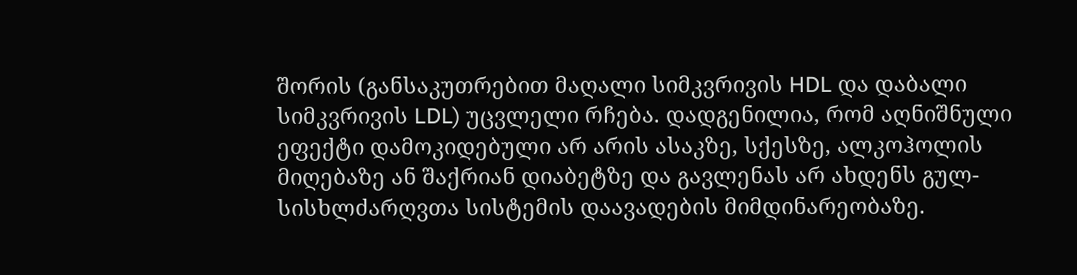შორის (განსაკუთრებით მაღალი სიმკვრივის HDL და დაბალი სიმკვრივის LDL) უცვლელი რჩება. დადგენილია, რომ აღნიშნული ეფექტი დამოკიდებული არ არის ასაკზე, სქესზე, ალკოჰოლის მიღებაზე ან შაქრიან დიაბეტზე და გავლენას არ ახდენს გულ-სისხლძარღვთა სისტემის დაავადების მიმდინარეობაზე.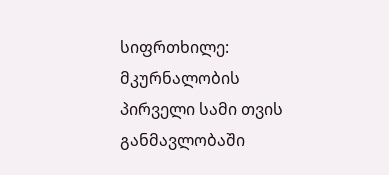სიფრთხილე: მკურნალობის პირველი სამი თვის განმავლობაში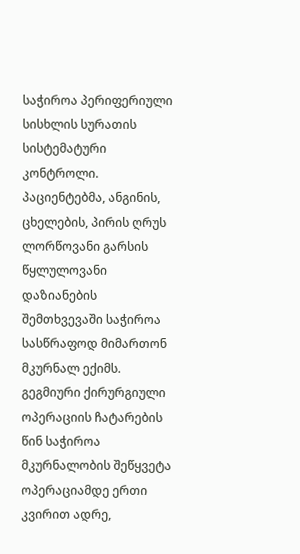საჭიროა პერიფერიული სისხლის სურათის სისტემატური კონტროლი. პაციენტებმა, ანგინის, ცხელების, პირის ღრუს ლორწოვანი გარსის წყლულოვანი დაზიანების შემთხვევაში საჭიროა სასწრაფოდ მიმართონ მკურნალ ექიმს. გეგმიური ქირურგიული ოპერაციის ჩატარების წინ საჭიროა მკურნალობის შეწყვეტა ოპერაციამდე ერთი კვირით ადრე,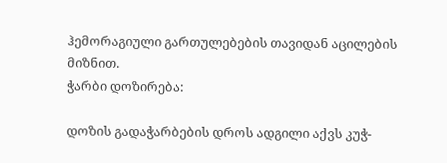ჰემორაგიული გართულებების თავიდან აცილების მიზნით.
ჭარბი დოზირება:

დოზის გადაჭარბების დროს ადგილი აქვს კუჭ-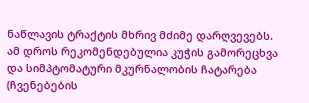ნაწლავის ტრაქტის მხრივ მძიმე დარღვევებს. ამ დროს რეკომენდებულია კუჭის გამორეცხვა და სიმპტომატური მკურნალობის ჩატარება (ჩვენებების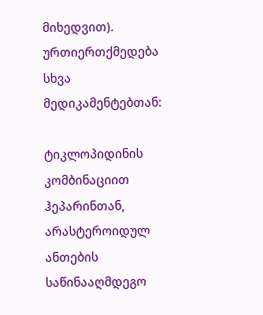მიხედვით).
ურთიერთქმედება სხვა მედიკამენტებთან:

ტიკლოპიდინის კომბინაციით ჰეპარინთან, არასტეროიდულ ანთების საწინააღმდეგო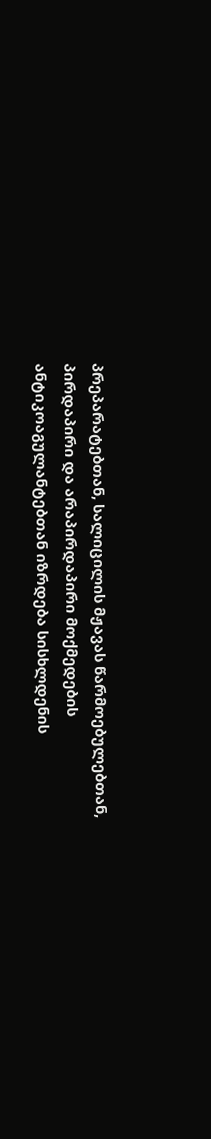პრეპარატებთან, სალიცილის მჟავას წარმოებულებთან, პირდაპირი და არაპირდაპირი მოქმედების ანტიკოაგულანტებთან იზრდება სისხლდენის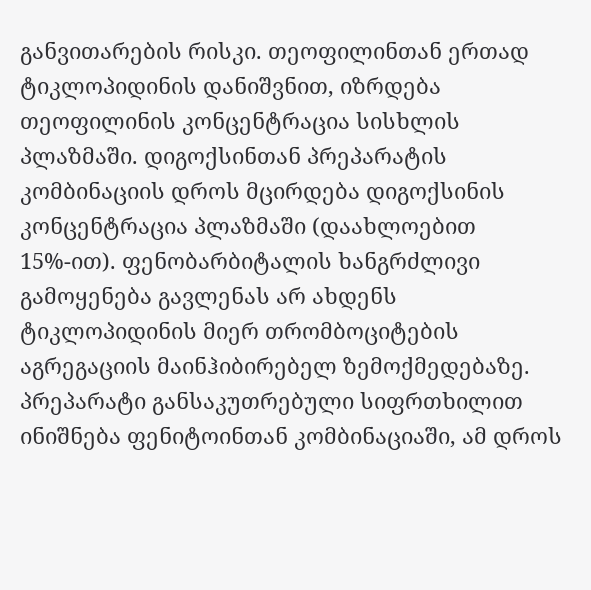განვითარების რისკი. თეოფილინთან ერთად ტიკლოპიდინის დანიშვნით, იზრდება თეოფილინის კონცენტრაცია სისხლის პლაზმაში. დიგოქსინთან პრეპარატის კომბინაციის დროს მცირდება დიგოქსინის კონცენტრაცია პლაზმაში (დაახლოებით 15%-ით). ფენობარბიტალის ხანგრძლივი გამოყენება გავლენას არ ახდენს ტიკლოპიდინის მიერ თრომბოციტების აგრეგაციის მაინჰიბირებელ ზემოქმედებაზე. პრეპარატი განსაკუთრებული სიფრთხილით ინიშნება ფენიტოინთან კომბინაციაში, ამ დროს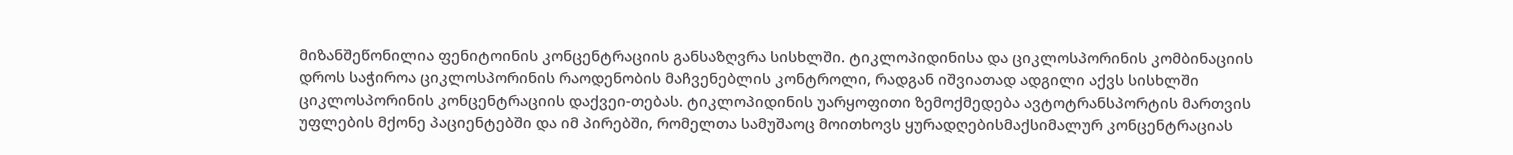მიზანშეწონილია ფენიტოინის კონცენტრაციის განსაზღვრა სისხლში. ტიკლოპიდინისა და ციკლოსპორინის კომბინაციის დროს საჭიროა ციკლოსპორინის რაოდენობის მაჩვენებლის კონტროლი, რადგან იშვიათად ადგილი აქვს სისხლში ციკლოსპორინის კონცენტრაციის დაქვეი-თებას. ტიკლოპიდინის უარყოფითი ზემოქმედება ავტოტრანსპორტის მართვის უფლების მქონე პაციენტებში და იმ პირებში, რომელთა სამუშაოც მოითხოვს ყურადღებისმაქსიმალურ კონცენტრაციას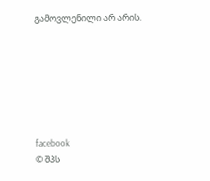გამოვლენილი არ არის.







facebook
© შპს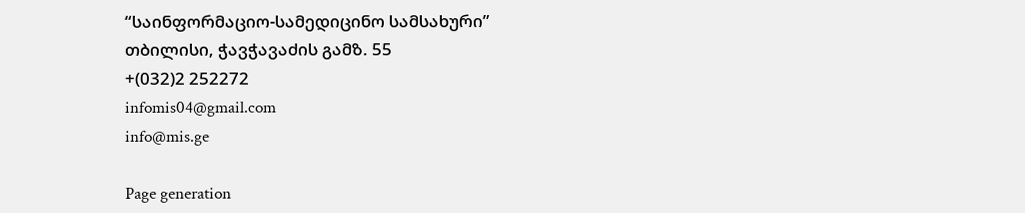“საინფორმაციო-სამედიცინო სამსახური”
თბილისი, ჭავჭავაძის გამზ. 55
+(032)2 252272
infomis04@gmail.com
info@mis.ge

Page generation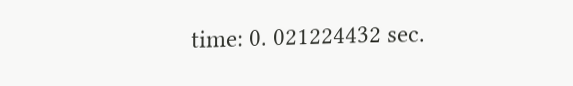time: 0. 021224432 sec.